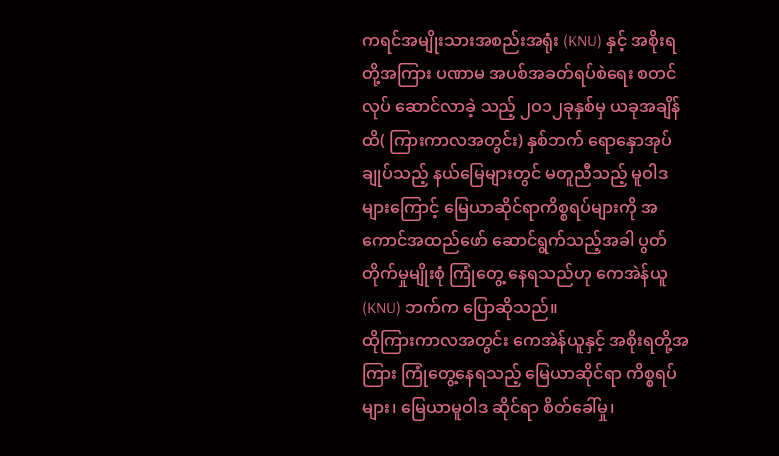ကရင်အမျိုးသားအစည်းအရုံး (KNU) နှင့် အစိုးရတို့အကြား ပဏာမ အပစ်အခတ်ရပ်စဲရေး စတင်လုပ် ဆောင်လာခဲ့ သည့် ၂ဝ၁၂ခုနှစ်မှ ယခုအချိန်ထိ( ကြားကာလအတွင်း) နှစ်ဘက် ရောနှောအုပ်ချုပ်သည့် နယ်မြေများတွင် မတူညီသည့် မူဝါဒများကြောင့် မြေယာဆိုင်ရာကိစ္စရပ်များကို အကောင်အထည်ဖော် ဆောင်ရွက်သည့်အခါ ပွတ်တိုက်မှုမျိုးစုံ ကြုံတွေ့ နေရသည်ဟု ကေအဲန်ယူ(KNU) ဘက်က ပြောဆိုသည်။
ထိုကြားကာလအတွင်း ကေအဲန်ယူနှင့် အစိုးရတို့အကြား ကြုံတွေ့နေရသည့် မြေယာဆိုင်ရာ ကိစ္စရပ်များ၊ မြေယာမူဝါဒ ဆိုင်ရာ စိတ်ခေါ်မှု၊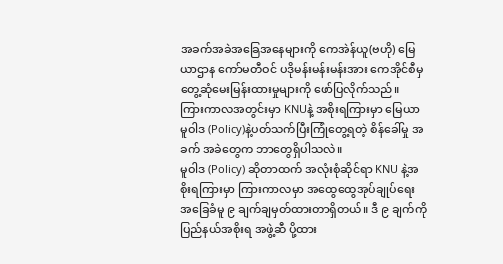အခက်အခဲအခြေအနေများကို ကေအဲန်ယူ(ဗဟို) မြေယာဌာန ကော်မတီဝင် ပဒိုမန်းမန်းမန်းအား ကေအိုင်စီမှ တွေ့ဆုံမေးမြန်းထားမှုများကို ဖော်ပြလိုက်သည်။
ကြားကာလအတွင်းမှာ KNUနဲ့ အစိုးရကြားမှာ မြေယာမူဝါဒ (Policy)နဲ့ပတ်သက်ပြီးကြုံတွေ့ရတဲ့ စိန်ခေါ်မှု အခက် အခဲတွေက ဘာတွေရှိပါသလဲ။
မူဝါဒ (Policy) ဆိုတာထက် အလုံးစုံဆိုင်ရာ KNU နဲ့အစိုးရကြားမှာ ကြားကာလမှာ အထွေထွေအုပ်ချုပ်ရေး အခြေခံမူ ၉ ချက်ချမှတ်ထားတာရှိတယ်။ ဒီ ၉ ချက်ကို ပြည်နယ်အစိုးရ အဖွဲ့ဆီ ပို့ထား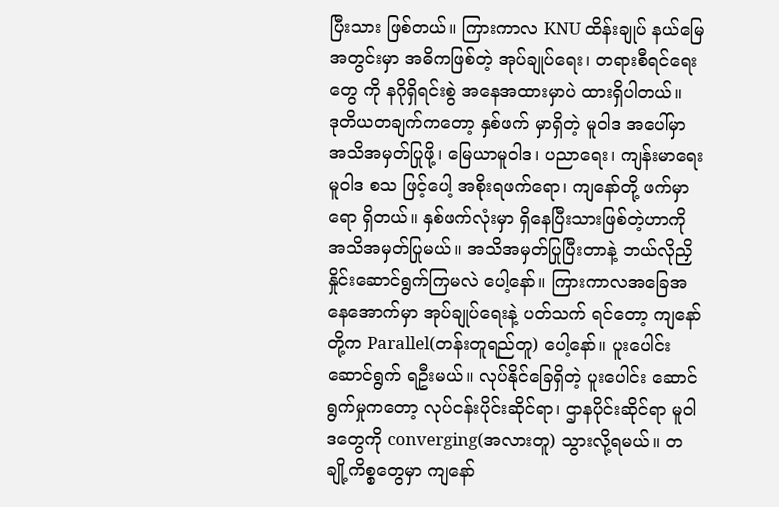ပြီးသား ဖြစ်တယ်။ ကြားကာလ KNU ထိန်းချုပ် နယ်မြေအတွင်းမှာ အဓိကဖြစ်တဲ့ အုပ်ချုပ်ရေး၊ တရားစီရင်ရေးတွေ ကို နဂိုရှိရင်းစွဲ အနေအထားမှာပဲ ထားရှိပါတယ်။
ဒုတိယတချက်ကတော့ နှစ်ဖက် မှာရှိတဲ့ မူဝါဒ အပေါ်မှာ အသိအမှတ်ပြုဖို့၊ မြေယာမူဝါဒ၊ ပညာရေး၊ ကျန်းမာရေးမူဝါဒ စသ ဖြင့်ပေါ့ အစိုးရဖက်ရော၊ ကျနော်တို့ ဖက်မှာရော ရှိတယ်။ နှစ်ဖက်လုံးမှာ ရှိနေပြီးသားဖြစ်တဲ့ဟာကို အသိအမှတ်ပြုမယ်။ အသိအမှတ်ပြုပြီးတာနဲ့ ဘယ်လိုညှိနှိုင်းဆောင်ရွက်ကြမလဲ ပေါ့နော်။ ကြားကာလအခြေအနေအောက်မှာ အုပ်ချုပ်ရေးနဲ့ ပတ်သက် ရင်တော့ ကျနော်တို့က Parallel(တန်းတူရည်တူ) ပေါ့နော်။ ပူးပေါင်း ဆောင်ရွက် ရဦးမယ်။ လုပ်နိုင်ခြေရှိတဲ့ ပူးပေါင်း ဆောင်ရွက်မှုကတော့ လုပ်ငန်းပိုင်းဆိုင်ရာ၊ ဌာနပိုင်းဆိုင်ရာ မူဝါဒတွေကို converging(အလားတူ) သွားလို့ရမယ်။ တချို့ကိစ္စတွေမှာ ကျနော်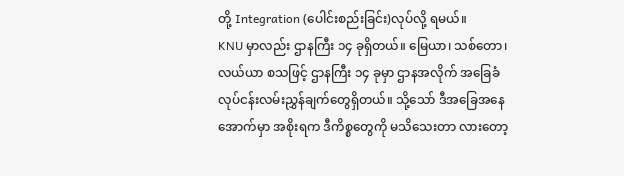တို့ Integration (ပေါင်းစည်းခြင်း)လုပ်လို့ ရမယ်။
KNU မှာလည်း ဌာနကြီး ၁၄ ခုရှိတယ်။ မြေယာ၊ သစ်တော၊ လယ်ယာ စသဖြင့် ဌာနကြီး ၁၄ ခုမှာ ဌာနအလိုက် အခြေခံ လုပ်ငန်းလမ်းညွှန်ချက်တွေရှိတယ်။ သို့သော် ဒီအခြေအနေအောက်မှာ အစိုးရက ဒီကိစ္စတွေကို မသိသေးတာ လားတော့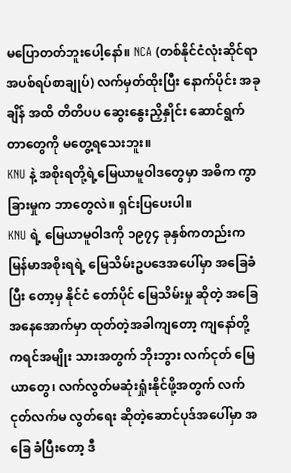မပြောတတ်ဘူးပေါ့နော်။ NCA (တစ်နိုင်ငံလုံးဆိုင်ရာ အပစ်ရပ်စာချုပ်) လက်မှတ်ထိုးပြီး နောက်ပိုင်း အခုချိန် အထိ တိတိပပ ဆွေးနွေးညှိနှိုင်း ဆောင်ရွက်တာတွေကို မတွေ့ရသေးဘူး။
KNU နဲ့ အစိုးရတို့ရဲ့မြေယာမူဝါဒတွေမှာ အဓိက ကွာခြားမှုက ဘာတွေလဲ။ ရှင်းပြပေးပါ။
KNU ရဲ့ မြေယာမူဝါဒကို ၁၉၇၄ ခုနှစ်ကတည်းက မြန်မာအစိုးရရဲ့ မြေသိမ်းဥပဒေအပေါ်မှာ အခြေခံပြီး တော့မှ နိုင်ငံ တော်ပိုင် မြေသိမ်းမှု ဆိုတဲ့ အခြေအနေအောက်မှာ ထုတ်တဲ့အခါကျတော့ ကျနော်တို့ ကရင်အမျိုး သားအတွက် ဘိုးဘွား လက်ငုတ် မြေယာတွေ၊ လက်လွတ်မဆုံးရှုံးနိုင်ဖို့အတွက် လက်ငုတ်လက်မ လွတ်ရေး ဆိုတဲ့ဆောင်ပုဒ်အပေါ်မှာ အခြေ ခံပြီးတော့ ဒီ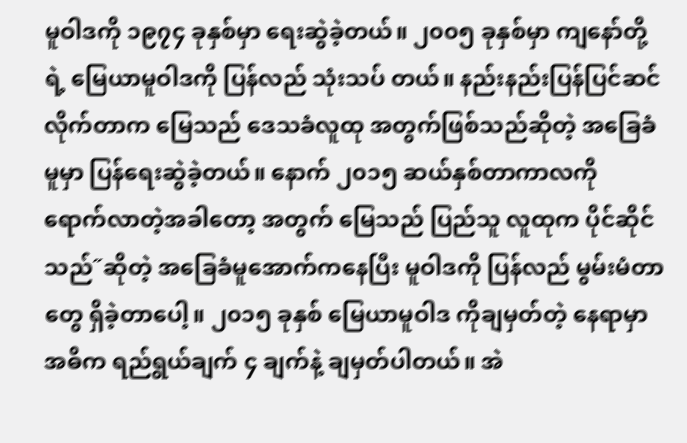မူဝါဒကို ၁၉၇၄ ခုနှစ်မှာ ရေးဆွဲခဲ့တယ်။ ၂၀၀၅ ခုနှစ်မှာ ကျနော်တို့ရဲ့ မြေယာမူဝါဒကို ပြန်လည် သုံးသပ် တယ်။ နည်းနည်းပြန်ပြင်ဆင်လိုက်တာက မြေသည် ဒေသခံလူထု အတွက်ဖြစ်သည်ဆိုတဲ့ အခြေခံမူမှာ ပြန်ရေးဆွဲခဲ့တယ်။ နောက် ၂၀၁၅ ဆယ်နှစ်တာကာလကို ရောက်လာတဲ့အခါတော့ အတွက် မြေသည် ပြည်သူ လူထုက ပိုင်ဆိုင်သည်˝ဆိုတဲ့ အခြေခံမူအောက်ကနေပြီး မူဝါဒကို ပြန်လည် မွမ်းမံတာတွေ ရှိခဲ့တာပေါ့။ ၂၀၁၅ ခုနှစ် မြေယာမူဝါဒ ကိုချမှတ်တဲ့ နေရာမှာ အဓိက ရည်ရွယ်ချက် ၄ ချက်နဲ့ ချမှတ်ပါတယ်။ အဲ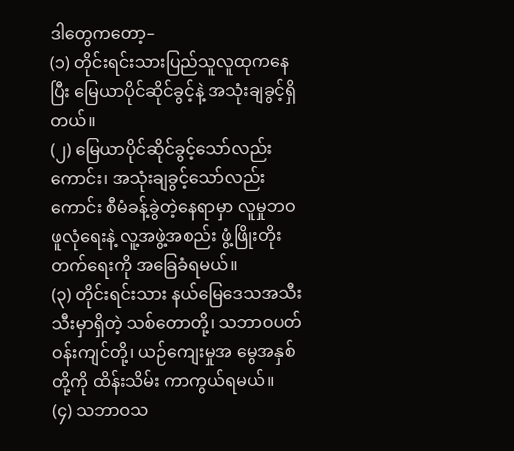ဒါတွေကတော့–
(၁) တိုင်းရင်းသားပြည်သူလူထုကနေပြီး မြေယာပိုင်ဆိုင်ခွင့်နဲ့ အသုံးချခွင့်ရှိတယ်။
(၂) မြေယာပိုင်ဆိုင်ခွင့်သော်လည်းကောင်း၊ အသုံးချခွင့်သော်လည်းကောင်း စီမံခန့်ခွဲတဲ့နေရာမှာ လူမှုဘဝဖူလုံရေးနဲ့ လူ့အဖွဲ့အစည်း ဖွံ့ဖြိုးတိုးတက်ရေးကို အခြေခံရမယ်။
(၃) တိုင်းရင်းသား နယ်မြေဒေသအသီးသီးမှာရှိတဲ့ သစ်တောတို့၊ သဘာဝပတ်ဝန်းကျင်တို့၊ ယဉ်ကျေးမှုအ မွေအနှစ် တို့ကို ထိန်းသိမ်း ကာကွယ်ရမယ်။
(၄) သဘာဝသ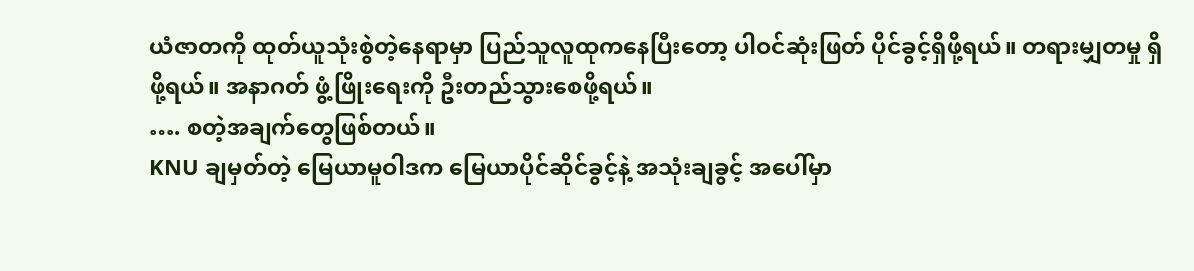ယံဇာတကို ထုတ်ယူသုံးစွဲတဲ့နေရာမှာ ပြည်သူလူထုကနေပြီးတော့ ပါဝင်ဆုံးဖြတ် ပိုင်ခွင့်ရှိဖို့ရယ်။ တရားမျှတမှု ရှိဖို့ရယ်။ အနာဂတ် ဖွံ့ဖြိုးရေးကို ဦးတည်သွားစေဖို့ရယ်။
…. စတဲ့အချက်တွေဖြစ်တယ်။
KNU ချမှတ်တဲ့ မြေယာမူဝါဒက မြေယာပိုင်ဆိုင်ခွင့်နဲ့ အသုံးချခွင့် အပေါ်မှာ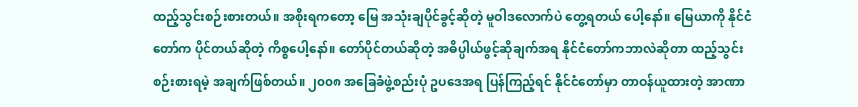ထည့်သွင်းစဉ်းစားတယ်။ အစိုးရကတော့ မြေ အသုံးချပိုင်ခွင့်ဆိုတဲ့ မူဝါဒလောက်ပဲ တွေ့ရတယ် ပေါ့နော်။ မြေယာကို နိုင်ငံတော်က ပိုင်တယ်ဆိုတဲ့ ကိစ္စပေါ့နော်။ တော်ပိုင်တယ်ဆိုတဲ့ အဓိပ္ပါယ်ဖွင့်ဆိုချက်အရ နိုင်ငံတော်ကဘာလဲဆိုတာ ထည့်သွင်းစဉ်းစားရမဲ့ အချက်ဖြစ်တယ်။ ၂၀၀၈ အခြေခံဖွဲ့စည်းပုံ ဥပဒေအရ ပြန်ကြည့်ရင် နိုင်ငံတော်မှာ တာဝန်ယူထားတဲ့ အာဏာ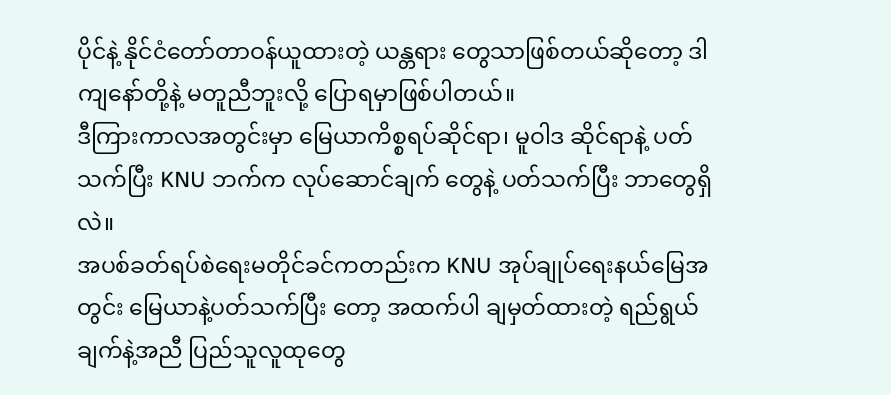ပိုင်နဲ့ နိုင်ငံတော်တာဝန်ယူထားတဲ့ ယန္တရား တွေသာဖြစ်တယ်ဆိုတော့ ဒါကျနော်တို့နဲ့ မတူညီဘူးလို့ ပြောရမှာဖြစ်ပါတယ်။
ဒီကြားကာလအတွင်းမှာ မြေယာကိစ္စရပ်ဆိုင်ရာ၊ မူဝါဒ ဆိုင်ရာနဲ့ ပတ်သက်ပြီး KNU ဘက်က လုပ်ဆောင်ချက် တွေနဲ့ ပတ်သက်ပြီး ဘာတွေရှိလဲ။
အပစ်ခတ်ရပ်စဲရေးမတိုင်ခင်ကတည်းက KNU အုပ်ချုပ်ရေးနယ်မြေအတွင်း မြေယာနဲ့ပတ်သက်ပြီး တော့ အထက်ပါ ချမှတ်ထားတဲ့ ရည်ရွယ်ချက်နဲ့အညီ ပြည်သူလူထုတွေ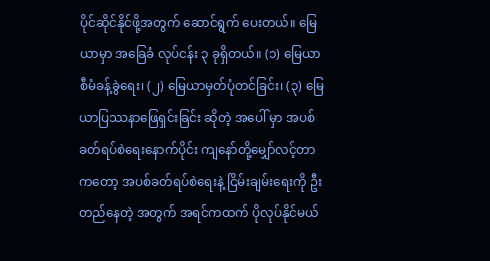ပိုင်ဆိုင်နိုင်ဖို့အတွက် ဆောင်ရွက် ပေးတယ်။ မြေယာမှာ အခြေခံ လုပ်ငန်း ၃ ခုရှိတယ်။ (၁) မြေယာစီမံခန့်ခွဲရေး၊ (၂) မြေယာမှတ်ပုံတင်ခြင်း၊ (၃) မြေယာပြဿနာဖြေရှင်းခြင်း ဆိုတဲ့ အပေါ် မှာ အပစ်ခတ်ရပ်စဲရေးနောက်ပိုင်း ကျနော်တို့မျှော်လင့်တာ ကတော့ အပစ်ခတ်ရပ်စဲရေးနဲ့ ငြိမ်းချမ်းရေးကို ဦးတည်နေတဲ့ အတွက် အရင်ကထက် ပိုလုပ်နိုင်မယ်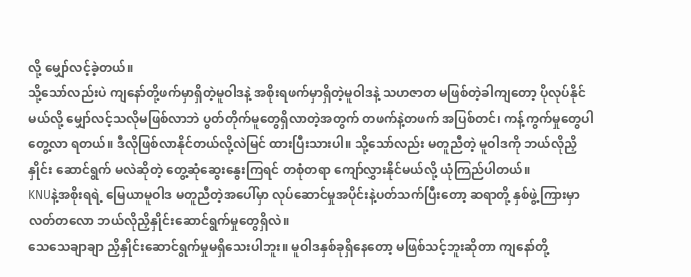လို့ မျှော်လင့်ခဲ့တယ်။
သို့သော်လည်းပဲ ကျနော်တို့ဖက်မှာရှိတဲ့မူဝါဒနဲ့ အစိုးရဖက်မှာရှိတဲ့မူဝါဒနဲ့ သဟဇာတ မဖြစ်တဲ့ခါကျတော့ ပိုလုပ်နိုင်မယ်လို့ မျှော်လင့်သလိုမဖြစ်လာဘဲ ပွတ်တိုက်မူတွေရှိလာတဲ့အတွက် တဖက်နဲ့တဖက် အပြစ်တင်၊ ကန့်ကွက်မှုတွေပါ တွေ့လာ ရတယ်။ ဒီလိုဖြစ်လာနိုင်တယ်လို့လဲမြင် ထားပြီးသားပါ။ သို့သော်လည်း မတူညီတဲ့ မူဝါဒကို ဘယ်လိုညှိနှိုင်း ဆောင်ရွက် မလဲဆိုတဲ့ တွေ့ဆုံဆွေးနွေးကြရင် တစုံတရာ ကျော်လွှားနိုင်မယ်လို့ ယုံကြည်ပါတယ်။
KNUနဲ့အစိုးရရဲ့ မြေယာမူဝါဒ မတူညီတဲ့အပေါ်မှာ လုပ်ဆောင်မှုအပိုင်းနဲ့ပတ်သက်ပြီးတော့ ဆရာတို့ နှစ်ဖွဲ့ကြားမှာ လတ်တလော ဘယ်လိုညှိနှိုင်းဆောင်ရွက်မှုတွေရှိလဲ။
သေသေချာချာ ညှိနှိုင်းဆောင်ရွက်မှုမရှိသေးပါဘူး။ မူဝါဒနှစ်ခုရှိနေတော့ မဖြစ်သင့်ဘူးဆိုတာ ကျနော်တို့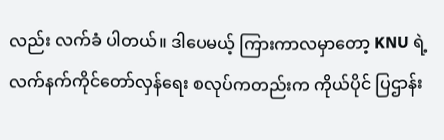လည်း လက်ခံ ပါတယ်။ ဒါပေမယ့် ကြားကာလမှာတော့ KNU ရဲ့ လက်နက်ကိုင်တော်လှန်ရေး စလုပ်ကတည်းက ကိုယ်ပိုင် ပြဌာန်း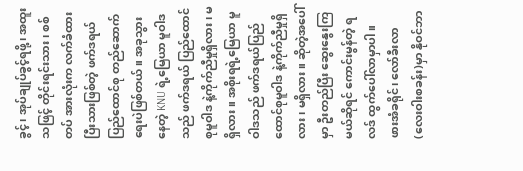ခွင့်၊ အုပ်ချုပ်ခွင့်ရဖို့၊ အထူးသဖြင့် တိုင်းရင်းသား၊ စစ်တပ် အားလုံးက လက်ခံထားပြီးသားဖြစ်တဲ့ ဖက်ဒရယ် ပြည်ထောင်စု တည်ဆောက်ရေးပဲဖြစ်တယ်။ အခုသွားနေတဲ့ KNU ရဲ့မြေယာ မူဝါဒသည် ဖက်ဒရယ် ပြည်ထောင်စုမူဝါဒ နဲ့ကိုက်ညီမှုရှိလား၊ မရှိလား။ အစိုးရရဲ့မြေယာ မူဝါဒသည် ဖက်ဒရယ်ပြည်ထောင်စုမူဝါဒ နဲ့ကိုက်ညီမှုရှိလား၊ မရှိလား။ ဆိုတဲ့အပေါ်မှာ ဦးတည်ပြီး ဆွေးနွေးကြမယ်ဆိုရင် ကောင်းမွန်တဲ့ ရလဒ် ထွက်ပေါ်လာမှာပါ။
ဖားအံခရိုင်၊ လော်ခီးလာ(လေးဝါးစခန်း)မှာ နိုဝင်ဘာ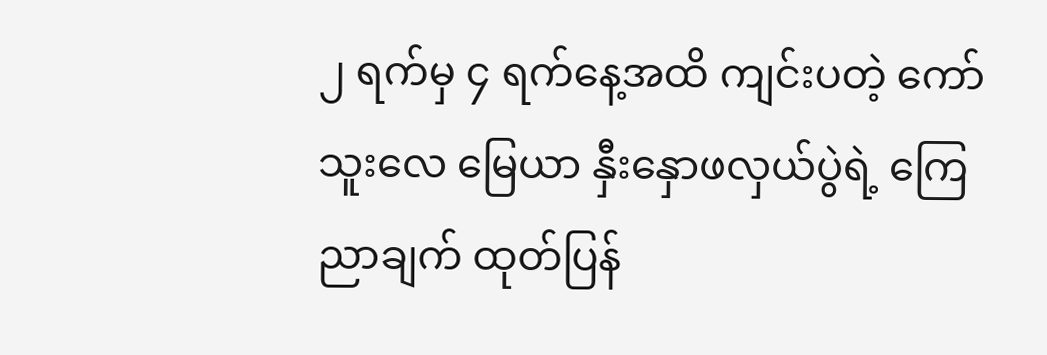၂ ရက်မှ ၄ ရက်နေ့အထိ ကျင်းပတဲ့ ကော်သူးလေ မြေယာ နှီးနှောဖလှယ်ပွဲရဲ့ ကြေညာချက် ထုတ်ပြန်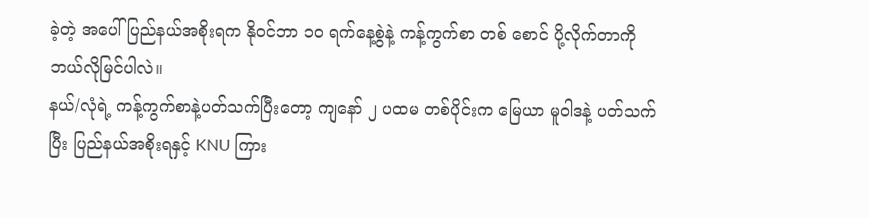ခဲ့တဲ့ အပေါ် ပြည်နယ်အစိုးရက နိုဝင်ဘာ ၁၀ ရက်နေ့စွဲနဲ့ ကန့်ကွက်စာ တစ် စောင် ပို့လိုက်တာကို ဘယ်လိုမြင်ပါလဲ။
နယ်/လုံရဲ့ ကန့်ကွက်စာနဲ့ပတ်သက်ပြီးတော့ ကျနော် ၂ ပထမ တစ်ပိုင်းက မြေယာ မူဝါဒနဲ့ ပတ်သက်ပြီး ပြည်နယ်အစိုးရနှင့် KNU ကြား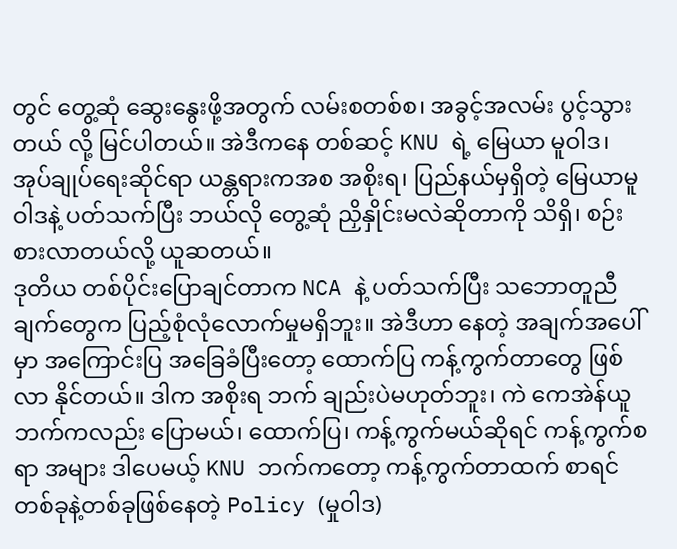တွင် တွေ့ဆုံ ဆွေးနွေးဖို့အတွက် လမ်းစတစ်စ၊ အခွင့်အလမ်း ပွင့်သွားတယ် လို့ မြင်ပါတယ်။ အဲဒီကနေ တစ်ဆင့် KNU ရဲ့ မြေယာ မူဝါဒ၊ အုပ်ချုပ်ရေးဆိုင်ရာ ယန္တရားကအစ အစိုးရ၊ ပြည်နယ်မှရှိတဲ့ မြေယာမူဝါဒနဲ့ ပတ်သက်ပြီး ဘယ်လို တွေ့ဆုံ ညှိနှိုင်းမလဲဆိုတာကို သိရှိ၊ စဉ်းစားလာတယ်လို့ ယူဆတယ်။
ဒုတိယ တစ်ပိုင်းပြောချင်တာက NCA နဲ့ ပတ်သက်ပြီး သဘောတူညီချက်တွေက ပြည့်စုံလုံလောက်မှုမရှိဘူး။ အဲဒီဟာ နေတဲ့ အချက်အပေါ်မှာ အကြောင်းပြ အခြေခံပြီးတော့ ထောက်ပြ ကန့်ကွက်တာတွေ ဖြစ်လာ နိုင်တယ်။ ဒါက အစိုးရ ဘက် ချည်းပဲမဟုတ်ဘူး၊ ကဲ ကေအဲန်ယူဘက်ကလည်း ပြောမယ်၊ ထောက်ပြ၊ ကန့်ကွက်မယ်ဆိုရင် ကန့်ကွက်စရာ အများ ဒါပေမယ့် KNU ဘက်ကတော့ ကန့်ကွက်တာထက် စာရင် တစ်ခုနဲ့တစ်ခုဖြစ်နေတဲ့ Policy (မှုဝါဒ)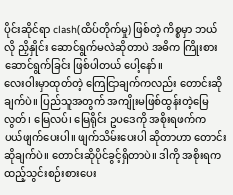ပိုင်းဆိုင်ရာ clash(ထိပ်တိုက်မှု) ဖြစ်တဲ့ ကိစ္စမှာ ဘယ်လို ညှိနှိုင်း ဆောင်ရွက်မလဲဆိုတာပဲ အဓိက ကြိုးစားဆောင်ရွက်ခြင်း ဖြစ်ပါတယ် ပေါ့နော်။
လေးဝါးမှာထုတ်တဲ့ ကြေငြာချက်ကလည်း တောင်းဆိုချက်ပဲ။ ပြည်သူအတွက် အကျိုးမဖြစ်ထွန်းတဲ့မြေလွတ်၊ မြေလပ်၊ မြေရိုင်း ဥပဒေကို အစိုးရဖက်က ပယ်ဖျက်ပေးပါ။ ဖျက်သိမ်းပေးပါ ဆိုတာဟာ တောင်းဆိုချက်ပဲ။ တောင်းဆိုပိုင်ခွင့်ရှိတာပဲ။ ဒါကို အစိုးရက ထည့်သွင်းစဉ်းစားပေး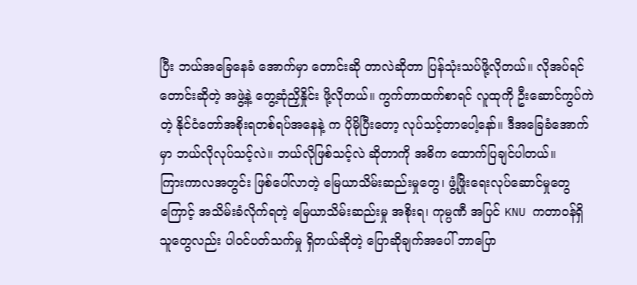ပြီး ဘယ်အခြေနေခံ အောက်မှာ တောင်းဆို တာလဲဆိုတာ ပြန်သုံးသပ်ဖို့လိုတယ်။ လိုအပ်ရင်တောင်းဆိုတဲ့ အဖွဲ့နဲ့ တွေ့ဆုံညှိနှိုင်း ဖို့လိုတယ်။ ကွက်တာထက်စာရင် လူထုကို ဦးဆောင်ကွပ်ကဲတဲ့ နိုင်ငံတော်အစိုးရတစ်ရပ်အနေနဲ့ က ပိုမိုပြီးတော့ လုပ်သင့်တာပေါ့နော်။ ဒီအခြေခံအောက်မှာ ဘယ်လိုလုပ်သင့်လဲ။ ဘယ်လိုဖြစ်သင့်လဲ ဆိုတာကို အဓိက ထောက်ပြချင်ပါတယ်။
ကြားကာလအတွင်း ဖြစ်ပေါ်လာတဲ့ မြေယာသိမ်းဆည်းမှုတွေ၊ ဖွံ့ဖြိုးရေးလုပ်ဆောင်မှုတွေကြောင့် အသိမ်းခံလိုက်ရတဲ့ မြေယာသိမ်းဆည်းမှု အစိုးရ၊ ကုမ္ပဏီ အပြင် KNU ကတာဝန်ရှိသူတွေလည်း ပါဝင်ပတ်သက်မှု ရှိတယ်ဆိုတဲ့ ပြောဆိုချက်အပေါ် ဘာပြော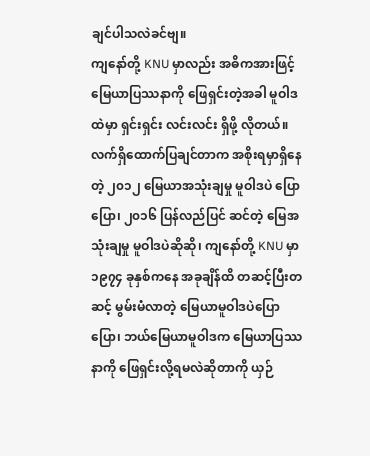ချင်ပါသလဲခင်ဗျ။
ကျနော်တို့ KNU မှာလည်း အဓိကအားဖြင့် မြေယာပြဿနာကို ဖြေရှင်းတဲ့အခါ မူဝါဒထဲမှာ ရှင်းရှင်း လင်းလင်း ရှိဖို့ လိုတယ်။ လက်ရှိထောက်ပြချင်တာက အစိုးရမှာရှိနေတဲ့ ၂၀၁၂ မြေယာအသုံးချမှု မူဝါဒပဲ ပြောပြော၊ ၂၀၁၆ ပြန်လည်ပြင် ဆင်တဲ့ မြေအသုံးချမှု မူဝါဒပဲဆိုဆို၊ ကျနော်တို့ KNU မှာ ၁၉၇၄ ခုနှစ်ကနေ အခုချိန်ထိ တဆင့်ပြီးတဆင့် မွမ်းမံလာတဲ့ မြေယာမူဝါဒပဲပြောပြော၊ ဘယ်မြေယာမူဝါဒက မြေယာပြဿနာကို ဖြေရှင်းလို့ရမလဲဆိုတာကို ယှဉ်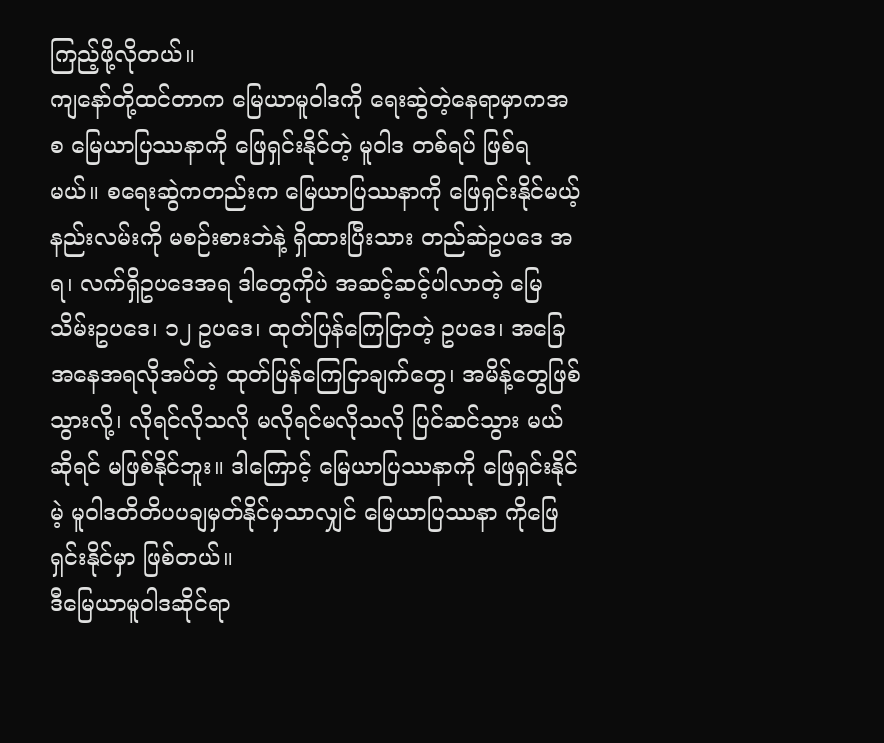ကြည့်ဖို့လိုတယ်။
ကျနော်တို့ထင်တာက မြေယာမူဝါဒကို ရေးဆွဲတဲ့နေရာမှာကအစ မြေယာပြဿနာကို ဖြေရှင်းနိုင်တဲ့ မူဝါဒ တစ်ရပ် ဖြစ်ရ မယ်။ စရေးဆွဲကတည်းက မြေယာပြဿနာကို ဖြေရှင်းနိုင်မယ့် နည်းလမ်းကို မစဉ်းစားဘဲနဲ့ ရှိထားပြီးသား တည်ဆဲဥပဒေ အရ၊ လက်ရှိဥပဒေအရ ဒါတွေကိုပဲ အဆင့်ဆင့်ပါလာတဲ့ မြေသိမ်းဥပဒေ၊ ၁၂ ဥပဒေ၊ ထုတ်ပြန်ကြေငြာတဲ့ ဥပဒေ၊ အခြေ အနေအရလိုအပ်တဲ့ ထုတ်ပြန်ကြေငြာချက်တွေ၊ အမိန့်တွေဖြစ်သွားလို့၊ လိုရင်လိုသလို မလိုရင်မလိုသလို ပြင်ဆင်သွား မယ်ဆိုရင် မဖြစ်နိုင်ဘူး။ ဒါကြောင့် မြေယာပြဿနာကို ဖြေရှင်းနိုင်မဲ့ မူဝါဒတိတိပပချမှတ်နိုင်မှသာလျှင် မြေယာပြဿနာ ကိုဖြေရှင်းနိုင်မှာ ဖြစ်တယ်။
ဒီမြေယာမူဝါဒဆိုင်ရာ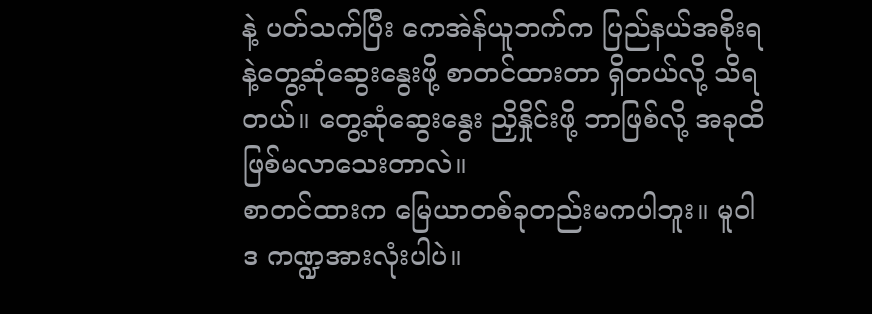နဲ့ ပတ်သက်ပြီး ကေအဲန်ယူဘက်က ပြည်နယ်အစိုးရနဲ့တွေ့ဆုံဆွေးနွေးဖို့ စာတင်ထားတာ ရှိတယ်လို့ သိရတယ်။ တွေ့ဆုံဆွေးနွေး ညှိနှိုင်းဖို့ ဘာဖြစ်လို့ အခုထိ ဖြစ်မလာသေးတာလဲ။
စာတင်ထားက မြေယာတစ်ခုတည်းမကပါဘူး။ မူဝါဒ ကဏ္ဍအားလုံးပါပဲ။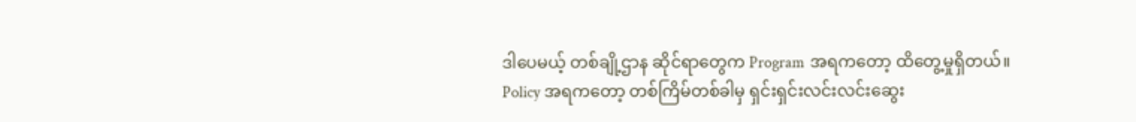ဒါပေမယ့် တစ်ချို့ဌာန ဆိုင်ရာတွေက Program အရကတော့ ထိတွေ့မှုရှိတယ်။ Policy အရကတော့ တစ်ကြိမ်တစ်ခါမှ ရှင်းရှင်းလင်းလင်းဆွေး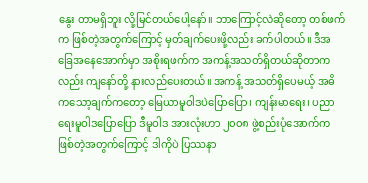နွေး တာမရှိဘူး လို့မြင်တယ်ပေါ့နော်။ ဘာကြောင့်လဲဆိုတော့ တစ်ဖက်က ဖြစ်တဲ့အတွက်ကြောင့် မှတ်ချက်ပေးဖို့လည်း ခက်ပါတယ်။ ဒီအခြေအနေအောက်မှာ အစိုးရဖက်က အကန့်အသတ်ရှိတယ်ဆိုတာကလည်း ကျနော်တို့ နားလည်ပေးတယ်။ အကန့် အသတ်ရှိပေမယ့် အဓိကသော့ချက်ကတော့ မြေယာမူဝါဒပဲပြောပြော၊ ကျန်းမာရေး၊ ပညာရေးမူဝါဒပြောပြော ဒီမူဝါဒ အားလုံးဟာ ၂၀၀၈ ဖွဲ့စည်းပုံအောက်က ဖြစ်တဲ့အတွက်ကြောင့် ဒါကိုပဲ ပြဿနာ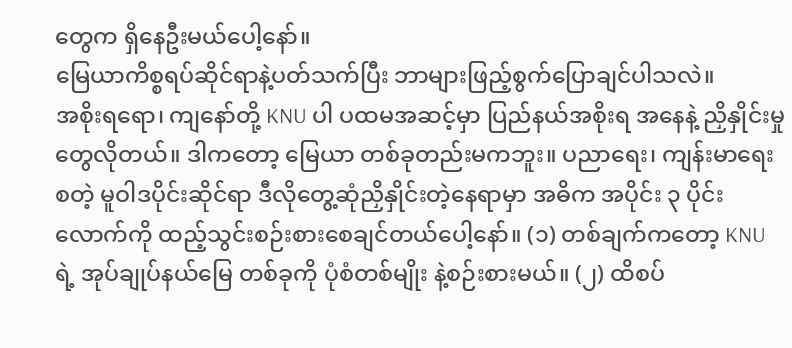တွေက ရှိနေဦးမယ်ပေါ့နော်။
မြေယာကိစ္စရပ်ဆိုင်ရာနဲ့ပတ်သက်ပြီး ဘာများဖြည့်စွက်ပြောချင်ပါသလဲ။
အစိုးရရော၊ ကျနော်တို့ KNU ပါ ပထမအဆင့်မှာ ပြည်နယ်အစိုးရ အနေနဲ့ ညှိနှိုင်းမှုတွေလိုတယ်။ ဒါကတော့ မြေယာ တစ်ခုတည်းမကဘူး။ ပညာရေး၊ ကျန်းမာရေး စတဲ့ မူဝါဒပိုင်းဆိုင်ရာ ဒီလိုတွေ့ဆုံညှိနှိုင်းတဲ့နေရာမှာ အဓိက အပိုင်း ၃ ပိုင်း လောက်ကို ထည့်သွင်းစဉ်းစားစေချင်တယ်ပေါ့နော်။ (၁) တစ်ချက်ကတော့ KNU ရဲ့ အုပ်ချုပ်နယ်မြေ တစ်ခုကို ပုံစံတစ်မျိုး နဲ့စဉ်းစားမယ်။ (၂) ထိစပ်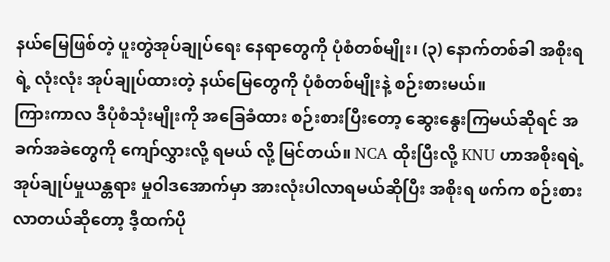နယ်မြေဖြစ်တဲ့ ပူးတွဲအုပ်ချုပ်ရေး နေရာတွေကို ပုံစံတစ်မျိုး၊ (၃) နောက်တစ်ခါ အစိုးရရဲ့ လုံးလုံး အုပ်ချုပ်ထားတဲ့ နယ်မြေတွေကို ပုံစံတစ်မျိုးနဲ့ စဉ်းစားမယ်။
ကြားကာလ ဒီပုံစံသုံးမျိုးကို အခြေခံထား စဉ်းစားပြီးတော့ ဆွေးနွေးကြမယ်ဆိုရင် အခက်အခဲတွေကို ကျော်လွှားလို့ ရမယ် လို့ မြင်တယ်။ NCA ထိုးပြီးလို့ KNU ဟာအစိုးရရဲ့ အုပ်ချုပ်မှုယန္တရား မှုဝါဒအောက်မှာ အားလုံးပါလာရမယ်ဆိုပြီး အစိုးရ ဖက်က စဉ်းစားလာတယ်ဆိုတော့ ဒီ့ထက်ပို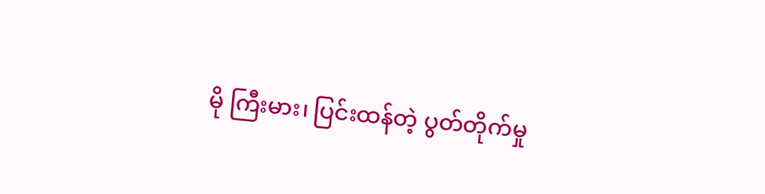မို ကြီးမား၊ ပြင်းထန်တဲ့ ပွတ်တိုက်မှု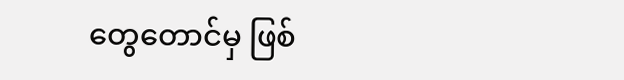တွေတောင်မှ ဖြစ်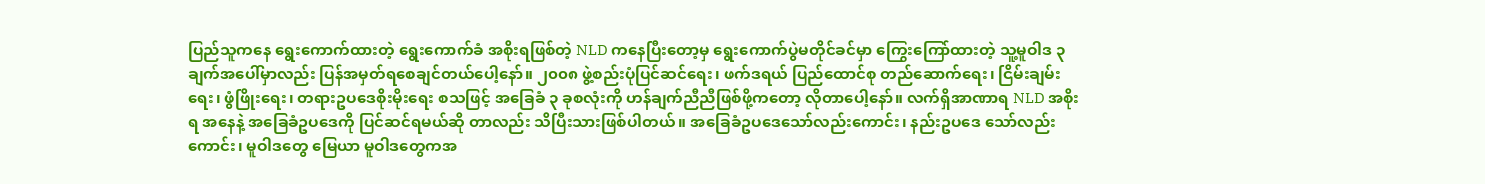ပြည်သူကနေ ရွေးကောက်ထားတဲ့ ရွေးကောက်ခံ အစိုးရဖြစ်တဲ့ NLD ကနေပြီးတော့မှ ရွေးကောက်ပွဲမတိုင်ခင်မှာ ကြွေးကြော်ထားတဲ့ သူ့မူဝါဒ ၃ ချက်အပေါ်မှာလည်း ပြန်အမှတ်ရစေချင်တယ်ပေါ့နော်။ ၂၀၀၈ ဖွဲ့စည်းပုံပြင်ဆင်ရေး၊ ဖက်ဒရယ် ပြည်ထောင်စု တည်ဆောက်ရေး၊ ငြိမ်းချမ်းရေး၊ ဖွံဖြိုးရေး၊ တရားဥပဒေစိုးမိုးရေး စသဖြင့် အခြေခံ ၃ ခုစလုံးကို ဟန်ချက်ညီညီဖြစ်ဖို့ကတော့ လိုတာပေါ့နော်။ လက်ရှိအာဏာရ NLD အစိုးရ အနေနဲ့ အခြေခံဥပဒေကို ပြင်ဆင်ရမယ်ဆို တာလည်း သိပြီးသားဖြစ်ပါတယ်။ အခြေခံဥပဒေသော်လည်းကောင်း၊ နည်းဥပဒေ သော်လည်းကောင်း၊ မူဝါဒတွေ မြေယာ မူဝါဒတွေကအ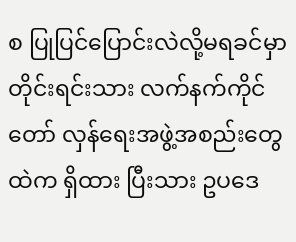စ ပြုပြင်ပြောင်းလဲလို့မရခင်မှာ တိုင်းရင်းသား လက်နက်ကိုင်တော် လှန်ရေးအဖွဲ့အစည်းတွေထဲက ရှိထား ပြီးသား ဥပဒေ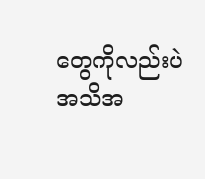တွေကိုလည်းပဲ အသိအ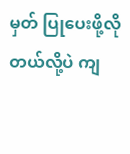မှတ် ပြုပေးဖို့လိုတယ်လို့ပဲ ကျ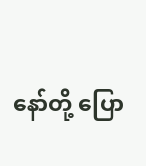နော်တို့ ပြော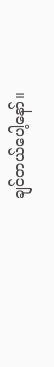ချင်တယ်ပေါ့နော်။